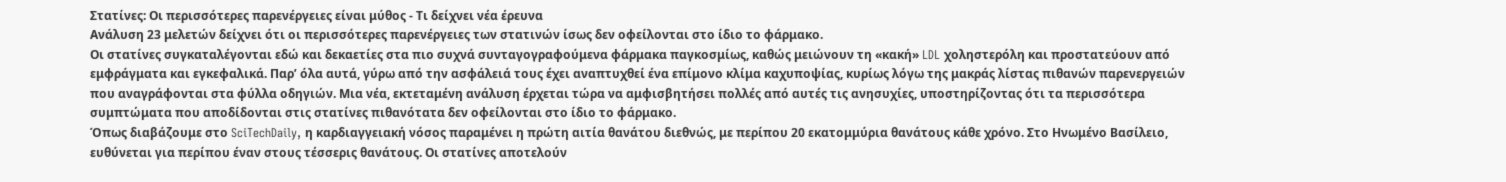Στατίνες: Οι περισσότερες παρενέργειες είναι μύθος - Τι δείχνει νέα έρευνα
Ανάλυση 23 μελετών δείχνει ότι οι περισσότερες παρενέργειες των στατινών ίσως δεν οφείλονται στο ίδιο το φάρμακο.
Οι στατίνες συγκαταλέγονται εδώ και δεκαετίες στα πιο συχνά συνταγογραφούμενα φάρμακα παγκοσμίως, καθώς μειώνουν τη «κακή» LDL χοληστερόλη και προστατεύουν από εμφράγματα και εγκεφαλικά. Παρ’ όλα αυτά, γύρω από την ασφάλειά τους έχει αναπτυχθεί ένα επίμονο κλίμα καχυποψίας, κυρίως λόγω της μακράς λίστας πιθανών παρενεργειών που αναγράφονται στα φύλλα οδηγιών. Μια νέα, εκτεταμένη ανάλυση έρχεται τώρα να αμφισβητήσει πολλές από αυτές τις ανησυχίες, υποστηρίζοντας ότι τα περισσότερα συμπτώματα που αποδίδονται στις στατίνες πιθανότατα δεν οφείλονται στο ίδιο το φάρμακο.
Όπως διαβάζουμε στο SciTechDaily, η καρδιαγγειακή νόσος παραμένει η πρώτη αιτία θανάτου διεθνώς, με περίπου 20 εκατομμύρια θανάτους κάθε χρόνο. Στο Ηνωμένο Βασίλειο, ευθύνεται για περίπου έναν στους τέσσερις θανάτους. Οι στατίνες αποτελούν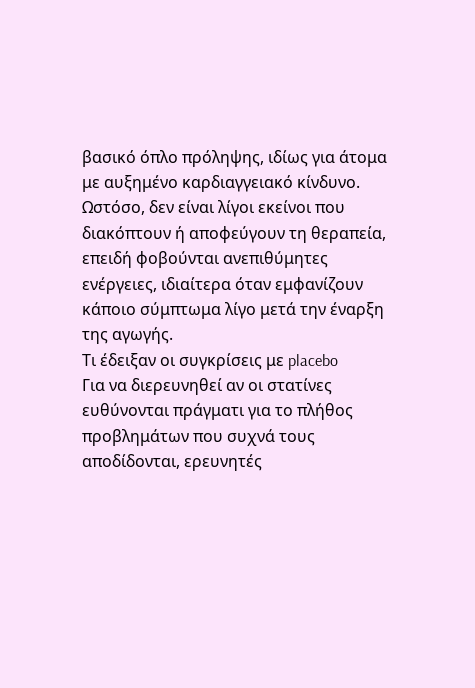βασικό όπλο πρόληψης, ιδίως για άτομα με αυξημένο καρδιαγγειακό κίνδυνο. Ωστόσο, δεν είναι λίγοι εκείνοι που διακόπτουν ή αποφεύγουν τη θεραπεία, επειδή φοβούνται ανεπιθύμητες ενέργειες, ιδιαίτερα όταν εμφανίζουν κάποιο σύμπτωμα λίγο μετά την έναρξη της αγωγής.
Τι έδειξαν οι συγκρίσεις με placebo
Για να διερευνηθεί αν οι στατίνες ευθύνονται πράγματι για το πλήθος προβλημάτων που συχνά τους αποδίδονται, ερευνητές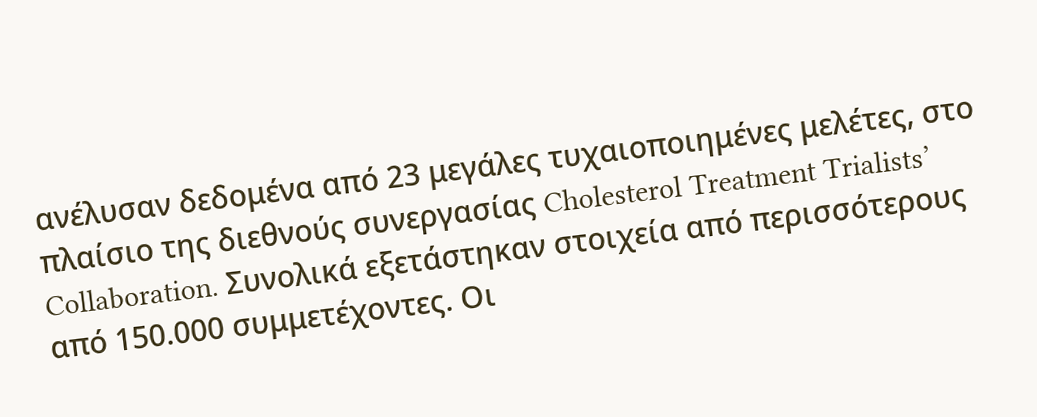ανέλυσαν δεδομένα από 23 μεγάλες τυχαιοποιημένες μελέτες, στο πλαίσιο της διεθνούς συνεργασίας Cholesterol Treatment Trialists’ Collaboration. Συνολικά εξετάστηκαν στοιχεία από περισσότερους από 150.000 συμμετέχοντες. Οι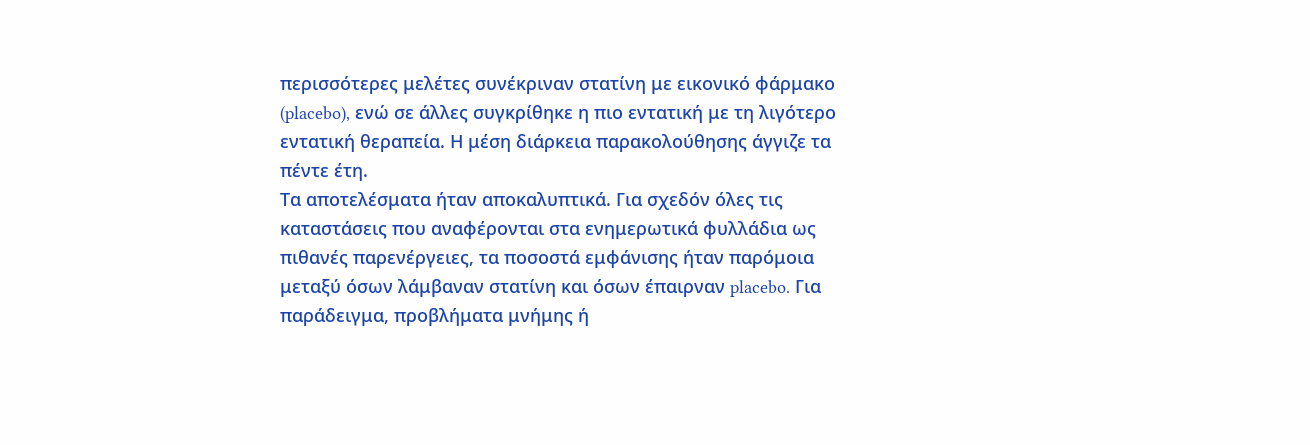περισσότερες μελέτες συνέκριναν στατίνη με εικονικό φάρμακο (placebo), ενώ σε άλλες συγκρίθηκε η πιο εντατική με τη λιγότερο εντατική θεραπεία. Η μέση διάρκεια παρακολούθησης άγγιζε τα πέντε έτη.
Τα αποτελέσματα ήταν αποκαλυπτικά. Για σχεδόν όλες τις καταστάσεις που αναφέρονται στα ενημερωτικά φυλλάδια ως πιθανές παρενέργειες, τα ποσοστά εμφάνισης ήταν παρόμοια μεταξύ όσων λάμβαναν στατίνη και όσων έπαιρναν placebo. Για παράδειγμα, προβλήματα μνήμης ή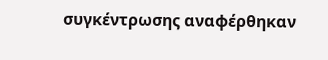συγκέντρωσης αναφέρθηκαν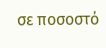σε ποσοστό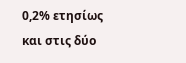0,2% ετησίως και στις δύο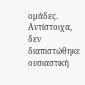ομάδες. Αντίστοιχα, δεν διαπιστώθηκε ουσιαστική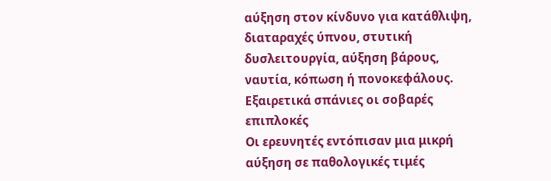αύξηση στον κίνδυνο για κατάθλιψη, διαταραχές ύπνου, στυτική δυσλειτουργία, αύξηση βάρους, ναυτία, κόπωση ή πονοκεφάλους.
Εξαιρετικά σπάνιες οι σοβαρές επιπλοκές
Οι ερευνητές εντόπισαν μια μικρή αύξηση σε παθολογικές τιμές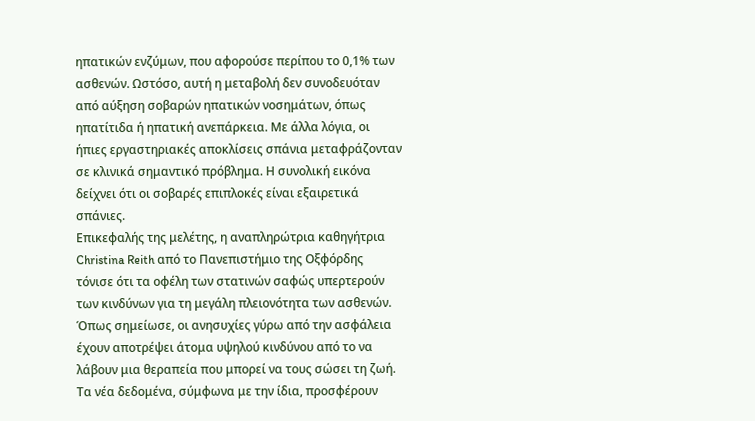ηπατικών ενζύμων, που αφορούσε περίπου το 0,1% των ασθενών. Ωστόσο, αυτή η μεταβολή δεν συνοδευόταν από αύξηση σοβαρών ηπατικών νοσημάτων, όπως ηπατίτιδα ή ηπατική ανεπάρκεια. Με άλλα λόγια, οι ήπιες εργαστηριακές αποκλίσεις σπάνια μεταφράζονταν σε κλινικά σημαντικό πρόβλημα. Η συνολική εικόνα δείχνει ότι οι σοβαρές επιπλοκές είναι εξαιρετικά σπάνιες.
Επικεφαλής της μελέτης, η αναπληρώτρια καθηγήτρια Christina Reith από το Πανεπιστήμιο της Οξφόρδης τόνισε ότι τα οφέλη των στατινών σαφώς υπερτερούν των κινδύνων για τη μεγάλη πλειονότητα των ασθενών. Όπως σημείωσε, οι ανησυχίες γύρω από την ασφάλεια έχουν αποτρέψει άτομα υψηλού κινδύνου από το να λάβουν μια θεραπεία που μπορεί να τους σώσει τη ζωή. Τα νέα δεδομένα, σύμφωνα με την ίδια, προσφέρουν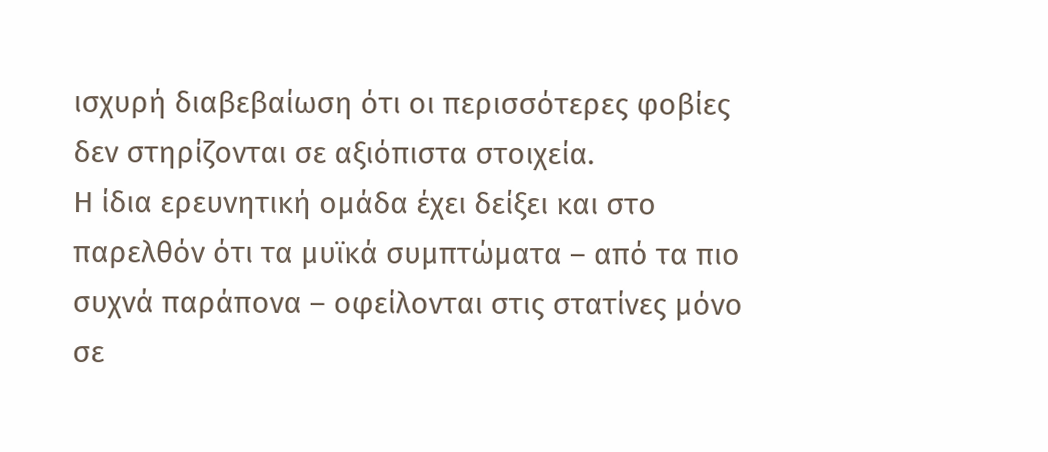ισχυρή διαβεβαίωση ότι οι περισσότερες φοβίες δεν στηρίζονται σε αξιόπιστα στοιχεία.
Η ίδια ερευνητική ομάδα έχει δείξει και στο παρελθόν ότι τα μυϊκά συμπτώματα – από τα πιο συχνά παράπονα – οφείλονται στις στατίνες μόνο σε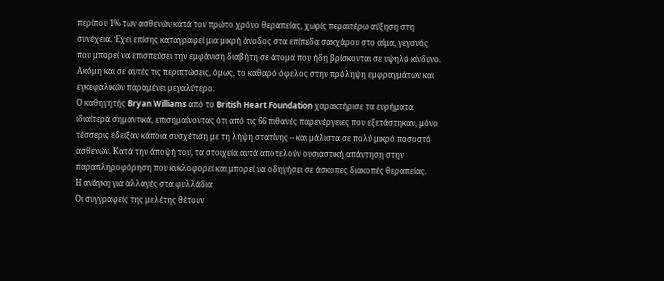περίπου 1% των ασθενών κατά τον πρώτο χρόνο θεραπείας, χωρίς περαιτέρω αύξηση στη συνέχεια. Έχει επίσης καταγραφεί μια μικρή άνοδος στα επίπεδα σακχάρου στο αίμα, γεγονός που μπορεί να επισπεύσει την εμφάνιση διαβήτη σε άτομα που ήδη βρίσκονται σε υψηλό κίνδυνο. Ακόμη και σε αυτές τις περιπτώσεις, όμως, το καθαρό όφελος στην πρόληψη εμφραγμάτων και εγκεφαλικών παραμένει μεγαλύτερο.
Ο καθηγητής Bryan Williams από το British Heart Foundation χαρακτήρισε τα ευρήματα ιδιαίτερα σημαντικά, επισημαίνοντας ότι από τις 66 πιθανές παρενέργειες που εξετάστηκαν, μόνο τέσσερις έδειξαν κάποια συσχέτιση με τη λήψη στατίνης – και μάλιστα σε πολύ μικρό ποσοστό ασθενών. Κατά την άποψή του, τα στοιχεία αυτά αποτελούν ουσιαστική απάντηση στην παραπληροφόρηση που κυκλοφορεί και μπορεί να οδηγήσει σε άσκοπες διακοπές θεραπείας.
Η ανάγκη για αλλαγές στα φυλλάδια
Οι συγγραφείς της μελέτης θέτουν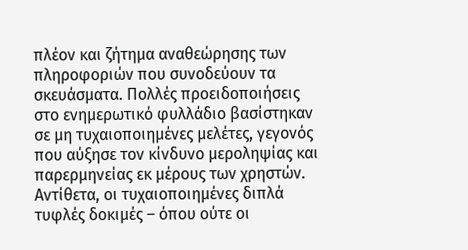πλέον και ζήτημα αναθεώρησης των πληροφοριών που συνοδεύουν τα σκευάσματα. Πολλές προειδοποιήσεις στο ενημερωτικό φυλλάδιο βασίστηκαν σε μη τυχαιοποιημένες μελέτες, γεγονός που αύξησε τον κίνδυνο μεροληψίας και παρερμηνείας εκ μέρους των χρηστών. Αντίθετα, οι τυχαιοποιημένες διπλά τυφλές δοκιμές – όπου ούτε οι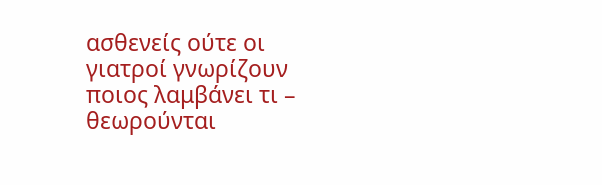ασθενείς ούτε οι γιατροί γνωρίζουν ποιος λαμβάνει τι – θεωρούνται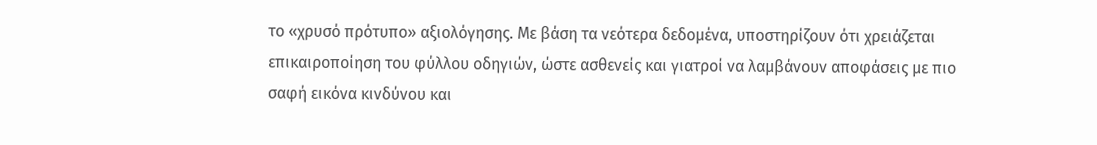το «χρυσό πρότυπο» αξιολόγησης. Με βάση τα νεότερα δεδομένα, υποστηρίζουν ότι χρειάζεται επικαιροποίηση του φύλλου οδηγιών, ώστε ασθενείς και γιατροί να λαμβάνουν αποφάσεις με πιο σαφή εικόνα κινδύνου και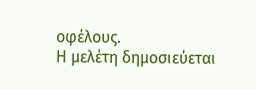οφέλους.
Η μελέτη δημοσιεύεται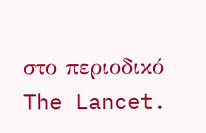στο περιοδικό The Lancet.